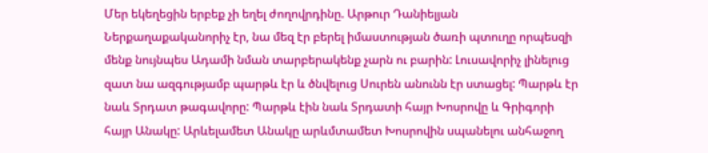Մեր եկեղեցին երբեք չի եղել ժողովրդինը. Արթուր Դանիելյան
Ներքաղաքականորիչ էր, նա մեզ էր բերել իմաստության ծառի պտուղը որպեսզի մենք նույնպես Ադամի նման տարբերակենք չարն ու բարին: Լուսավորիչ լինելուց զատ նա ազգությամբ պարթև էր և ծնվելուց Սուրեն անունն էր ստացել: Պարթև էր նաև Տրդատ թագավորը: Պարթև էին նաև Տրդատի հայր Խոսրովը և Գրիգորի հայր Անակը: Արևելամետ Անակը արևմտամետ Խոսրովին սպանելու անհաջող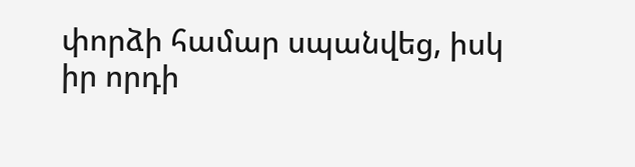փորձի համար սպանվեց, իսկ իր որդի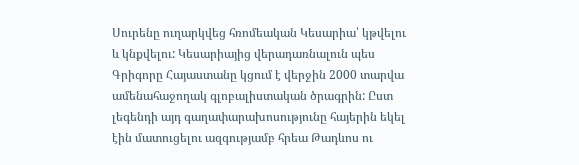Սուրենը ուղարկվեց հռոմեական Կեսարիա՝ կթվելու և կնքվելու: Կեսարիայից վերադառնալուն պես Գրիգորը Հայաստանը կցում է վերջին 2000 տարվա ամենահաջողակ գլոբալիստական ծրագրին: Ըստ լեգենդի այդ գաղափարախոսությունը հայերին եկել էին մատուցելու ազգությամբ հրեա Թադևոս ու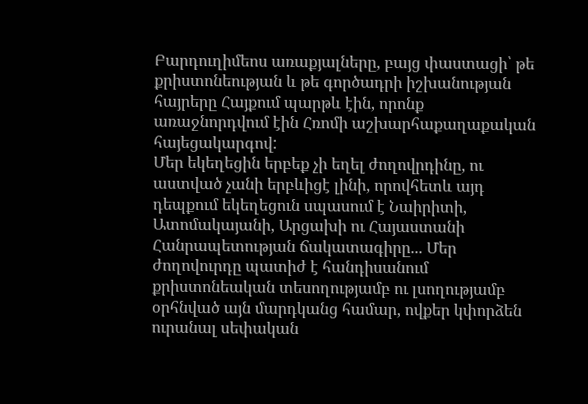Բարդուղիմեոս առաքյալները, բայց փաստացի՝ թե քրիստոնեության և թե գործադրի իշխանության հայրերը Հայքում պարթև էին, որոնք առաջնորդվում էին Հռոմի աշխարհաքաղաքական հայեցակարգով:
Մեր եկեղեցին երբեք չի եղել ժողովրդինը, ու աստված չանի երբևիցէ լինի, որովհետև այդ դեպքում եկեղեցուն սպասում է Նաիրիտի, Ատոմակայանի, Արցախի ու Հայաստանի Հանրապետության ճակատագիրը... Մեր ժողովուրդը պատիժ է հանդիսանում քրիստոնեական տեսողությամբ ու լսողությամբ օրհնված այն մարդկանց համար, ովքեր կփորձեն ուրանալ սեփական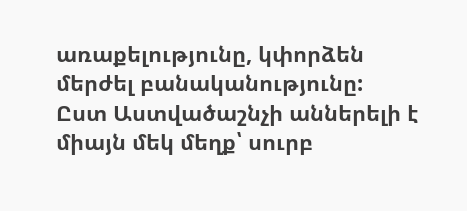առաքելությունը, կփորձեն մերժել բանականությունը:
Ըստ Աստվածաշնչի աններելի է միայն մեկ մեղք՝ սուրբ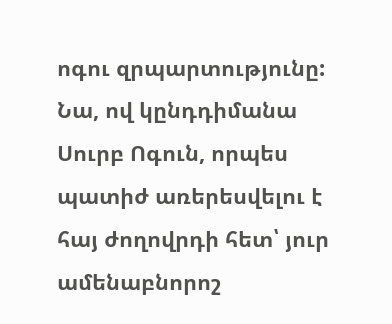ոգու զրպարտությունը: Նա, ով կընդդիմանա Սուրբ Ոգուն, որպես պատիժ առերեսվելու է հայ ժողովրդի հետ՝ յուր ամենաբնորոշ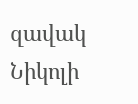զավակ Նիկոլի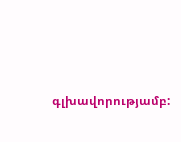գլխավորությամբ: